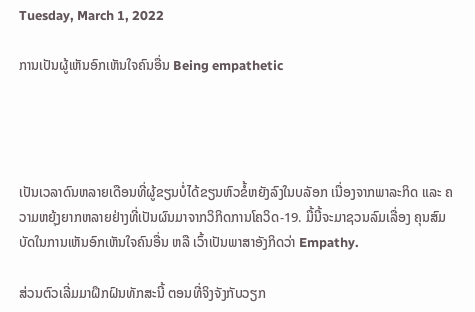Tuesday, March 1, 2022

ການເປັນຜູ້ເຫັນອົກເຫັນໃຈຄົນອື່ນ Being empathetic




ເປັນເວລາດົນຫລາຍເດືອນທີ່ຜູ້ຂຽນບໍ່ໄດ້ຂຽນຫົວຂໍ້ຫຍັງລົງໃນບລັອກ ເນື່ອງຈາກພາລະກິດ ແລະ ຄວາມຫຍຸ້ງຍາກຫລາຍຢ່າງທີ່ເປັນຜົນມາຈາກວິກິດການໂຄວິດ-19. ມື້ນີ້ຈະມາຊວນລົມເລື່ອງ ຄຸນສົມບັດໃນການເຫັນອົກເຫັນໃຈຄົນອື່ນ ຫລື ເວົ້າເປັນພາສາອັງກິດວ່າ Empathy.

ສ່ວນຕົວເລີ່ມມາຝຶກຝົນທັກສະນີ້ ຕອນທີ່ຈິງຈັງກັບວຽກ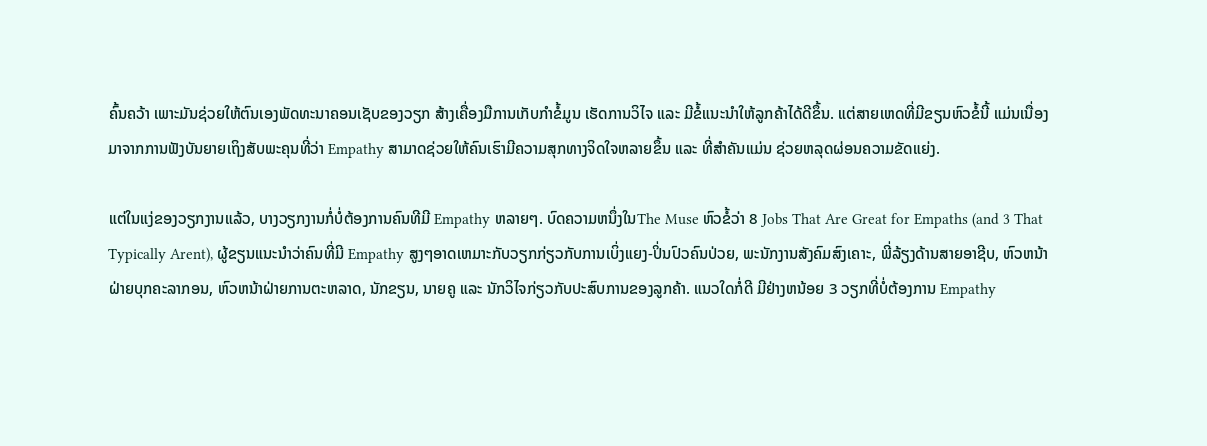ຄົ້ນຄວ້າ ເພາະມັນຊ່ວຍໃຫ້ຕົນເອງພັດທະນາຄອນເຊັບຂອງວຽກ ສ້າງເຄື່ອງມືການເກັບກໍາຂໍ້ມູນ ເຮັດການວິໄຈ ແລະ ມີຂໍ້ແນະນໍາໃຫ້ລູກຄ້າໄດ້ດີຂຶ້ນ. ແຕ່ສາຍເຫດທີ່ມີຂຽນຫົວຂໍ້ນີ້ ແມ່ນເນື່ອງມາຈາກການຟັງບັນຍາຍເຖິງສັບພະຄຸນທີ່ວ່າ Empathy ສາມາດຊ່ວຍໃຫ້ຄົນເຮົາມີຄວາມສຸກທາງຈິດໃຈຫລາຍຂຶ້ນ ແລະ ທີ່ສໍາຄັນແມ່ນ ຊ່ວຍຫລຸດຜ່ອນຄວາມຂັດແຍ່ງ.

ແຕ່ໃນແງ່ຂອງວຽກງານແລ້ວ, ບາງວຽກງານກໍ່ບໍ່ຕ້ອງການຄົນທີມີ Empathy ຫລາຍໆ. ບົດຄວາມຫນຶ່ງໃນThe Muse ຫົວຂໍ້ວ່າ 8 Jobs That Are Great for Empaths (and 3 That Typically Arent), ຜູ້ຂຽນແນະນໍາວ່າຄົນທີ່ມີ Empathy ສູງໆອາດເຫມາະກັບວຽກກ່ຽວກັບການເບິ່ງແຍງ-ປິ່ນປົວຄົນປ່ວຍ, ພະນັກງານສັງຄົມສົງເຄາະ, ພີ່ລ້ຽງດ້ານສາຍອາຊີບ, ຫົວຫນ້າຝ່າຍບຸກຄະລາກອນ, ຫົວຫນ້າຝ່າຍການຕະຫລາດ, ນັກຂຽນ, ນາຍຄູ ແລະ ນັກວິໄຈກ່ຽວກັບປະສົບການຂອງລູກຄ້າ. ແນວໃດກໍ່ດີ ມີຢ່າງຫນ້ອຍ 3 ວຽກທີ່ບໍ່ຕ້ອງການ Empathy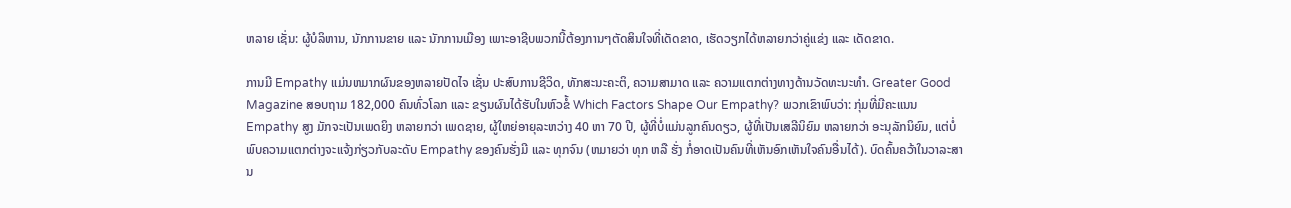ຫລາຍ ເຊັ່ນ: ຜູ້ບໍລິຫານ, ນັກການຂາຍ ແລະ ນັກການເມືອງ ເພາະອາຊີບພວກນີ້ຕ້ອງການໆຕັດສິນໃຈທີ່ເດັດຂາດ, ເຮັດວຽກໄດ້ຫລາຍກວ່າຄູ່ແຂ່ງ ແລະ ເດັດຂາດ.

ການມີ Empathy ແມ່ນຫມາກຜົນຂອງຫລາຍປັດໄຈ ເຊັ່ນ ປະສົບການຊີວິດ, ທັກສະນະຄະຕິ, ຄວາມສາມາດ ແລະ ຄວາມແຕກຕ່າງທາງດ້ານວັດທະນະທໍາ. Greater Good Magazine ສອບຖາມ 182,000 ຄົນທົ່ວໂລກ ແລະ ຂຽນຜົນໄດ້ຮັບໃນຫົວຂໍ້ Which Factors Shape Our Empathy? ພວກເຂົາພົບວ່າ: ກຸ່ມທີ່ມີຄະແນນ Empathy ສູງ ມັກຈະເປັນເພດຍິງ ຫລາຍກວ່າ ເພດຊາຍ, ຜູ້ໃຫຍ່ອາຍຸລະຫວ່າງ 40 ຫາ 70 ປີ, ຜູ້ທີ່ບໍ່ແມ່ນລູກຄົນດຽວ, ຜູ້ທີ່ເປັນເສລີນິຍົມ ຫລາຍກວ່າ ອະນຸລັກນິຍົມ, ແຕ່ບໍ່ພົບຄວາມແຕກຕ່າງຈະແຈ້ງກ່ຽວກັບລະດັບ Empathy ຂອງຄົນຮັ່ງມີ ແລະ ທຸກຈົນ (ຫມາຍວ່າ ທຸກ ຫລື ຮັ່ງ ກໍ່ອາດເປັນຄົນທີ່ເຫັນອົກເຫັນໃຈຄົນອື່ນໄດ້). ບົດຄົ້ນຄວ້າໃນວາລະສານ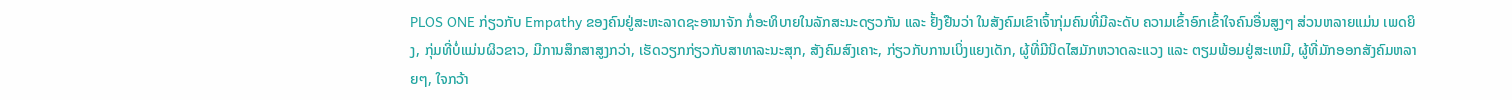PLOS ONE ກ່ຽວກັບ Empathy ຂອງຄົນຢູ່ສະຫະລາດຊະອານາຈັກ ກໍ່ອະທິບາຍໃນລັກສະນະດຽວກັນ ແລະ ຢັ້ງຢືນວ່າ ໃນສັງຄົມເຂົາເຈົ້າກຸ່ມຄົນທີ່ມີລະດັບ ຄວາມເຂົ້າອົກເຂົ້າໃຈຄົນອື່ນສູງໆ ສ່ວນຫລາຍແມ່ນ ເພດຍິງ, ກຸ່ມທີ່ບໍ່ແມ່ນຜິວຂາວ, ມີການສຶກສາສູງກວ່າ, ເຮັດວຽກກ່ຽວກັບສາທາລະນະສຸກ, ສັງຄົມສົງເຄາະ, ກ່ຽວກັບການເບິ່ງແຍງເດັກ, ຜູ້ທີ່ມີນິດໄສມັກຫວາດລະແວງ ແລະ ຕຽມພ້ອມຢູ່ສະເຫມີ, ຜູ້ທີ່ມັກອອກສັງຄົມຫລາຍໆ, ໃຈກວ້າ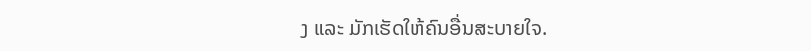ງ ແລະ ມັກເຮັດໃຫ້ຄົນອື່ນສະບາຍໃຈ.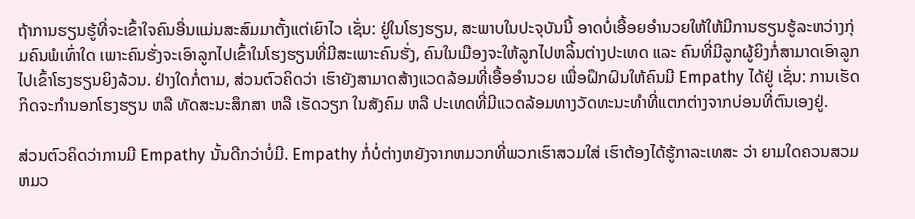ຖ້າການຮຽນຮູ້ທີ່ຈະເຂົ້າໃຈຄົນອື່ນແມ່ນສະສົມມາຕັ້ງແຕ່ເຍົາໄວ ເຊັ່ນ: ຢູ່ໃນໂຮງຮຽນ, ສະພາບໃນປະຈຸບັນນີ້ ອາດບໍ່ເອື້ອຍອໍານວຍໃຫ້ໃຫ້ມີການຮຽນຮູ້ລະຫວ່າງກຸ່ມຄົນພໍເທົ່າໃດ ເພາະຄົນຮັ່ງຈະເອົາລູກໄປເຂົ້າໃນໂຮງຮຽນທີ່ມີສະເພາະຄົນຮັ່ງ, ຄົນໃນເມືອງຈະໃຫ້ລູກໄປຫລິ້ນຕ່າງປະເທດ ແລະ ຄົນທີ່ມີລູກຜູ້ຍິງກໍ່ສາມາດເອົາລູກໄປເຂົ້າໂຮງຮຽນຍິງລ້ວນ. ຢ່າງໃດກໍ່ຕາມ, ສ່ວນຕົວຄິດວ່າ ເຮົາຍັງສາມາດສ້າງແວດລ້ອມທີ່ເອື້ອອໍານວຍ ເພື່ອຝຶກຝົນໃຫ້ຄົນມີ Empathy ໄດ້ຢູ່ ເຊັ່ນ: ການເຮັດກິດຈະກໍານອກໂຮງຮຽນ ຫລື ທັດສະນະສຶກສາ ຫລື ເຮັດວຽກ ໃນສັງຄົມ ຫລື ປະເທດທີ່ມີແວດລ້ອມທາງວັດທະນະທໍາທີ່ແຕກຕ່າງຈາກບ່ອນທີ່ຕົນເອງຢູ່.

ສ່ວນຕົວຄິດວ່າການມີ Empathy ນັ້ນດີກວ່າບໍ່ມີ. Empathy ກໍ່ບໍ່ຕ່າງຫຍັງຈາກຫມວກທີ່ພວກເຮົາສວມໃສ່ ເຮົາຕ້ອງໄດ້ຮູ້ກາລະເທສະ ວ່າ ຍາມໃດຄວນສວມຫມວ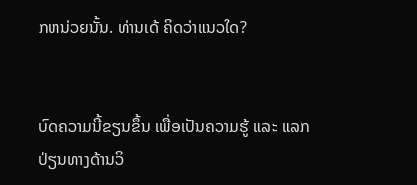ກຫນ່ວຍນັ້ນ. ທ່ານເດ້ ຄິດວ່າແນວໃດ?


ບົດຄວາມນີ້ຂຽນຂຶ້ນ ເພື່ອເປັນຄວາມຮູ້ ແລະ ແລກປ່ຽນທາງດ້ານວິ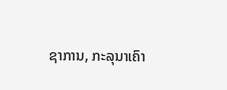ຊາການ, ກະລຸນາເຄົາ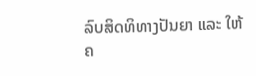ລົບສິດທິທາງປັນຍາ ແລະ ໃຫ້ຄ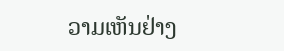ວາມເຫັນຢ່າງ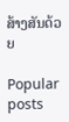ສ້າງສັນດ້ວຍ

Popular posts